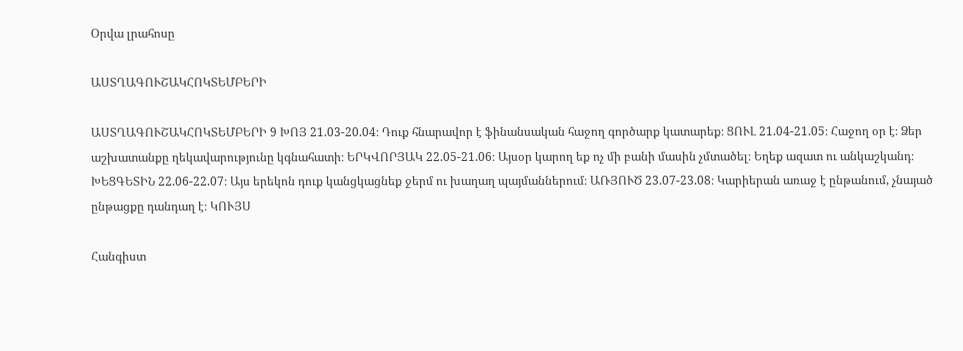Օրվա լրահոսը

ԱՍՏՂԱԳՈՒՇԱԿՀՈԿՏԵՄԲԵՐԻ

ԱՍՏՂԱԳՈՒՇԱԿՀՈԿՏԵՄԲԵՐԻ 9 ԽՈՅ 21.03-20.04։ Դուք հնարավոր է ֆինանսական հաջող գործարք կատարեք։ ՑՈՒԼ 21.04-21.05։ Հաջող օր է։ Ձեր աշխատանքը ղեկավարությունը կգնահատի։ ԵՐԿՎՈՐՅԱԿ 22.05-21.06։ Այսօր կարող եք ոչ մի բանի մասին չմտածել։ Եղեք ազատ ու անկաշկանդ։ ԽԵՑԳԵՏԻՆ 22.06-22.07։ Այս երեկոն դուք կանցկացնեք ջերմ ու խաղաղ պայմաններում։ ԱՌՅՈՒԾ 23.07-23.08։ Կարիերան առաջ է ընթանում, չնայած ընթացքը դանդաղ է։ ԿՈՒՅՍ

Հանգիստ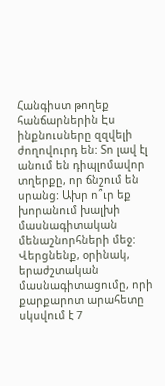Հանգիստ թողեք հանճարներին Էս ինքնուսները զզվելի ժողովուրդ են: Տո լավ էլ անում են դիպլոմավոր տղերքը, որ ճնշում են սրանց: Ախր ո՞ւր եք խորանում խալխի մասնագիտական մենաշնորհների մեջ: Վերցնենք, օրինակ, երաժշտական մասնագիտացումը, որի քարքարոտ արահետը սկսվում է 7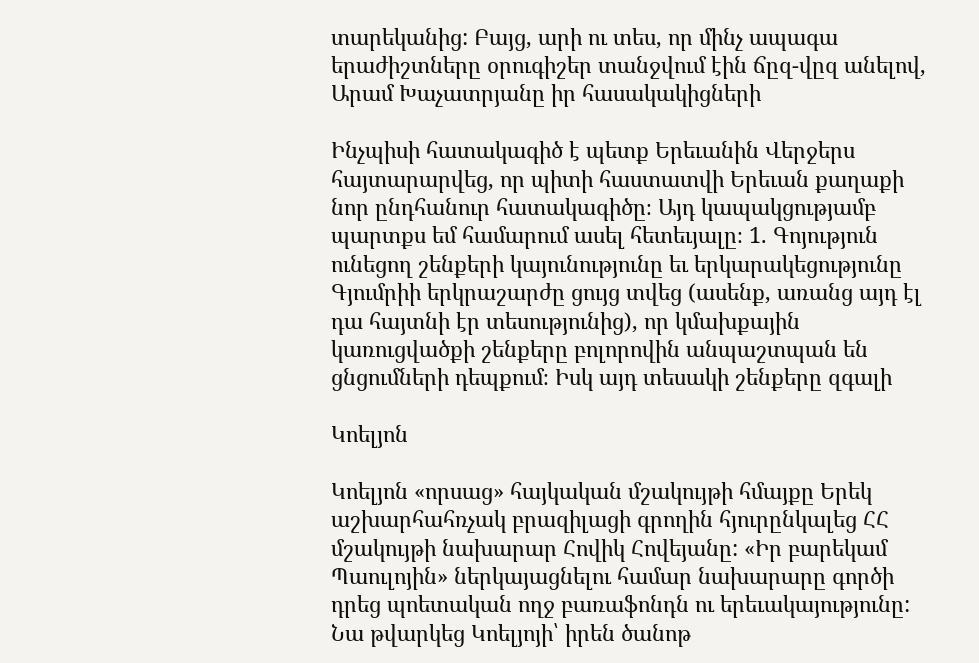տարեկանից: Բայց, արի ու տես, որ մինչ ապագա երաժիշտները օրուգիշեր տանջվում էին ճըզ-վըզ անելով, Արամ Խաչատրյանը իր հասակակիցների

Ինչպիսի հատակագիծ է պետք Երեւանին Վերջերս հայտարարվեց, որ պիտի հաստատվի Երեւան քաղաքի նոր ընդհանուր հատակագիծը։ Այդ կապակցությամբ պարտքս եմ համարում ասել հետեւյալը։ 1. Գոյություն ունեցող շենքերի կայունությունը եւ երկարակեցությունը Գյումրիի երկրաշարժը ցույց տվեց (ասենք, առանց այդ էլ դա հայտնի էր տեսությունից), որ կմախքային կառուցվածքի շենքերը բոլորովին անպաշտպան են ցնցումների դեպքում։ Իսկ այդ տեսակի շենքերը զգալի

Կոելյոն

Կոելյոն «որսաց» հայկական մշակույթի հմայքը Երեկ աշխարհահռչակ բրազիլացի գրողին հյուրընկալեց ՀՀ մշակույթի նախարար Հովիկ Հովեյանը: «Իր բարեկամ Պաուլոյին» ներկայացնելու համար նախարարը գործի դրեց պոետական ողջ բառաֆոնդն ու երեւակայությունը: Նա թվարկեց Կոելյոյի՝ իրեն ծանոթ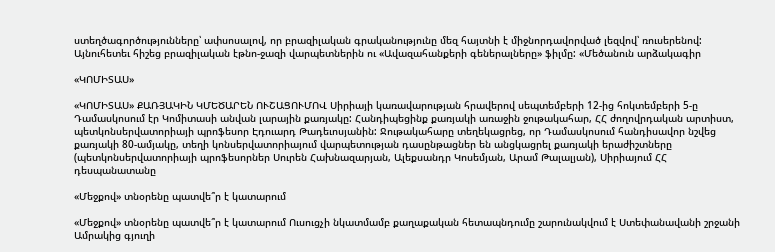ստեղծագործությունները՝ ափսոսալով, որ բրազիլական գրականությունը մեզ հայտնի է միջնորդավորված լեզվով՝ ռուսերենով: Այնուհետեւ հիշեց բրազիլական էթնո-ջազի վարպետներին ու «Ավազահանքերի գեներալները» ֆիլմը: «Մեծանուն արձակագիր

«ԿՈՄԻՏԱՍ»

«ԿՈՄԻՏԱՍ» ՔԱՌՅԱԿԻՆ ԿՄԵԾԱՐԵՆ ՈՒՇԱՑՈՒՄՈՎ Սիրիայի կառավարության հրավերով սեպտեմբերի 12-ից հոկտեմբերի 5-ը Դամասկոսում էր Կոմիտասի անվան լարային քառյակը: Հանդիպեցինք քառյակի առաջին ջութակահար, ՀՀ ժողովրդական արտիստ, պետկոնսերվատորիայի պրոֆեսոր Էդուարդ Թադեւոսյանին: Ջութակահարը տեղեկացրեց, որ Դամասկոսում հանդիսավոր նշվեց քառյակի 80-ամյակը, տեղի կոնսերվատորիայում վարպետության դասընթացներ են անցկացրել քառյակի երաժիշտները (պետկոնսերվատորիայի պրոֆեսորներ Սուրեն Հախնազարյան, Ալեքսանդր Կոսեմյան, Արամ Թալալյան), Սիրիայում ՀՀ դեսպանատանը

«Մեջքով» տնօրենը պատվե՞ր է կատարում

«Մեջքով» տնօրենը պատվե՞ր է կատարում Ուսուցչի նկատմամբ քաղաքական հետապնդումը շարունակվում է Ստեփանավանի շրջանի Ամրակից գյուղի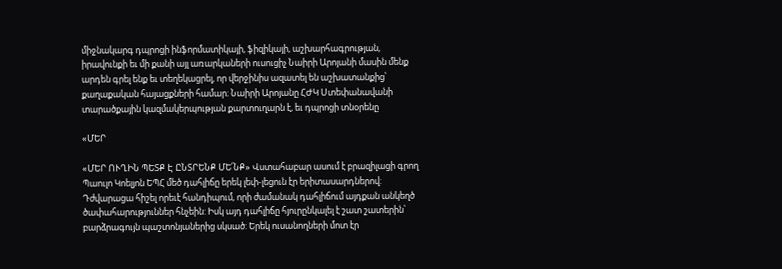միջնակարգ դպրոցի ինֆորմատիկայի, ֆիզիկայի, աշխարհագրության, իրավունքի եւ մի քանի այլ առարկաների ուսուցիչ Նաիրի Արոյանի մասին մենք արդեն գրել ենք եւ տեղեկացրել, որ վերջինիս ազատել են աշխատանքից՝ քաղաքական հայացքների համար։ Նաիրի Արոյանը ՀԺԿ Ստեփանավանի տարածքային կազմակերպության քարտուղարն է, եւ դպրոցի տնօրենը

«ՄԵՐ

«ՄԵՐ ՈՒՂԻՆ ՊԵՏՔ Է ԸՆՏՐԵՆՔ ՄԵ՛ՆՔ» Վստահաբար ասում է բրազիլացի գրող Պաուլո Կոելյոն ԵՊՀ մեծ դահլիճը երեկ լեփ-լեցուն էր երիտասարդներով: Դժվարացա հիշել որեւէ հանդիպում, որի ժամանակ դահլիճում այդքան անկեղծ ծափահարություններ հնչեին: Իսկ այդ դահլիճը հյուրընկալել է շատ շատերին՝ բարձրագույն պաշտոնյաներից սկսած: Երեկ ուսանողների մոտ էր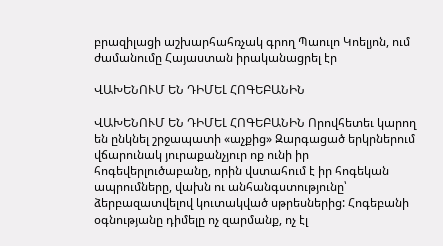բրազիլացի աշխարհահռչակ գրող Պաուլո Կոելյոն, ում ժամանումը Հայաստան իրականացրել էր

ՎԱԽԵՆՈՒՄ ԵՆ ԴԻՄԵԼ ՀՈԳԵԲԱՆԻՆ

ՎԱԽԵՆՈՒՄ ԵՆ ԴԻՄԵԼ ՀՈԳԵԲԱՆԻՆ Որովհետեւ կարող են ընկնել շրջապատի «աչքից» Զարգացած երկրներում վճարունակ յուրաքանչյուր ոք ունի իր հոգեվերլուծաբանը, որին վստահում է իր հոգեկան ապրումները, վախն ու անհանգստությունը՝ ձերբազատվելով կուտակված սթրեսներից: Հոգեբանի օգնությանը դիմելը ոչ զարմանք, ոչ էլ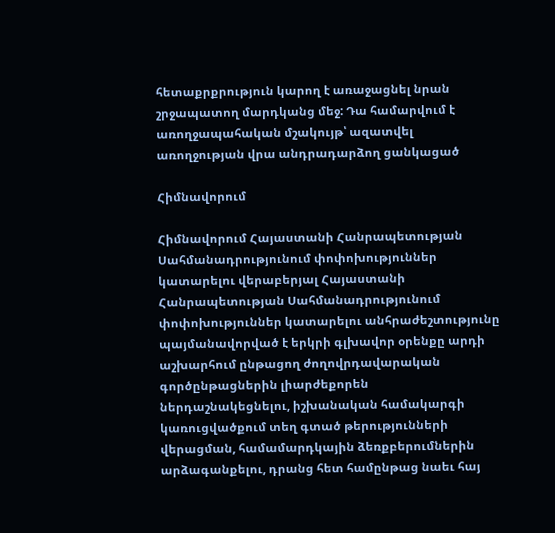հետաքրքրություն կարող է առաջացնել նրան շրջապատող մարդկանց մեջ: Դա համարվում է առողջապահական մշակույթ՝ ազատվել առողջության վրա անդրադարձող ցանկացած

Հիմնավորում

Հիմնավորում Հայաստանի Հանրապետության Սահմանադրությունում փոփոխություններ կատարելու վերաբերյալ Հայաստանի Հանրապետության Սահմանադրությունում փոփոխություններ կատարելու անհրաժեշտությունը պայմանավորված է երկրի գլխավոր օրենքը արդի աշխարհում ընթացող ժողովրդավարական գործընթացներին լիարժեքորեն ներդաշնակեցնելու, իշխանական համակարգի կառուցվածքում տեղ գտած թերությունների վերացման, համամարդկային ձեռքբերումներին արձագանքելու, դրանց հետ համընթաց նաեւ հայ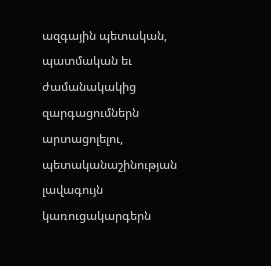ազգային պետական, պատմական եւ ժամանակակից զարգացումներն արտացոլելու, պետականաշինության լավագույն կառուցակարգերն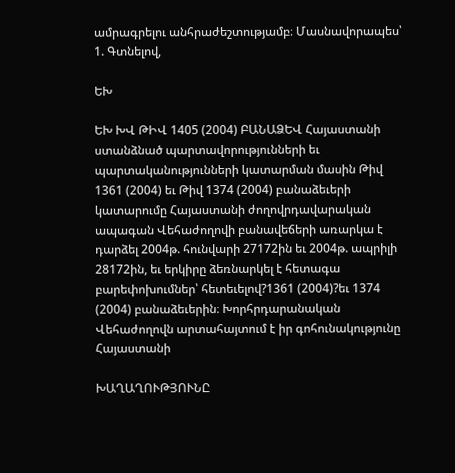ամրագրելու անհրաժեշտությամբ։ Մասնավորապես՝ 1. Գտնելով,

ԵԽ

ԵԽ ԽՎ ԹԻՎ 1405 (2004) ԲԱՆԱՁԵՎ Հայաստանի ստանձնած պարտավորությունների եւ պարտականությունների կատարման մասին Թիվ 1361 (2004) եւ Թիվ 1374 (2004) բանաձեւերի կատարումը Հայաստանի ժողովրդավարական ապագան Վեհաժողովի բանավեճերի առարկա է դարձել 2004թ. հունվարի 27172ին եւ 2004թ. ապրիլի 28172ին, եւ երկիրը ձեռնարկել է հետագա բարեփոխումներ՝ հետեւելով?1361 (2004)?եւ 1374 (2004) բանաձեւերին։ Խորհրդարանական Վեհաժողովն արտահայտում է իր գոհունակությունը Հայաստանի

ԽԱՂԱՂՈՒԹՅՈՒՆԸ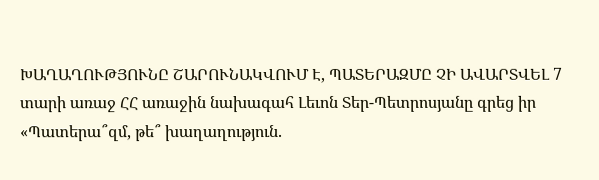ԽԱՂԱՂՈՒԹՅՈՒՆԸ ՇԱՐՈՒՆԱԿՎՈՒՄ Է, ՊԱՏԵՐԱԶՄԸ ՉԻ ԱՎԱՐՏՎԵԼ 7 տարի առաջ ՀՀ առաջին նախագահ Լեւոն Տեր-Պետրոսյանը գրեց իր «Պատերա՞զմ, թե՞ խաղաղություն.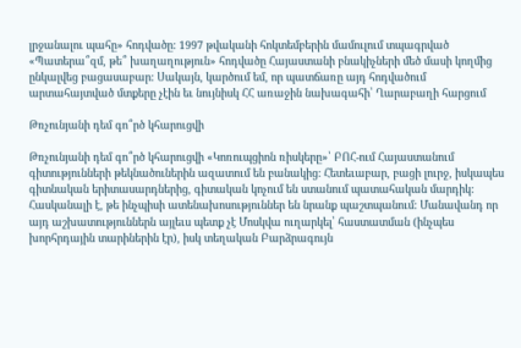լրջանալու պահը» հոդվածը: 1997 թվականի հոկտեմբերին մամուլում տպագրված «Պատերա՞զմ, թե՞ խաղաղություն» հոդվածը Հայաստանի բնակիչների մեծ մասի կողմից ընկալվեց բացասաբար: Սակայն, կարծում եմ, որ պատճառը այդ հոդվածում արտահայտված մտքերը չէին եւ նույնիսկ ՀՀ առաջին նախագահի՝ Ղարաբաղի հարցում

Թռչունյանի դեմ գո՞րծ կհարուցվի

Թռչունյանի դեմ գո՞րծ կհարուցվի «Կոռուպցիոն ռիսկերը»՝ ԲՈՀ-ում Հայաստանում գիտությունների թեկնածուներին ազատում են բանակից: Հետեւաբար, բացի լուրջ, իսկապես գիտնական երիտասարդներից, գիտական կոչում են ստանում պատահական մարդիկ: Հասկանալի է, թե ինչպիսի ատենախոսություններ են նրանք պաշտպանում: Մանավանդ որ այդ աշխատություններն այլեւս պետք չէ Մոսկվա ուղարկել՝ հաստատման (ինչպես խորհրդային տարիներին էր), իսկ տեղական Բարձրագույն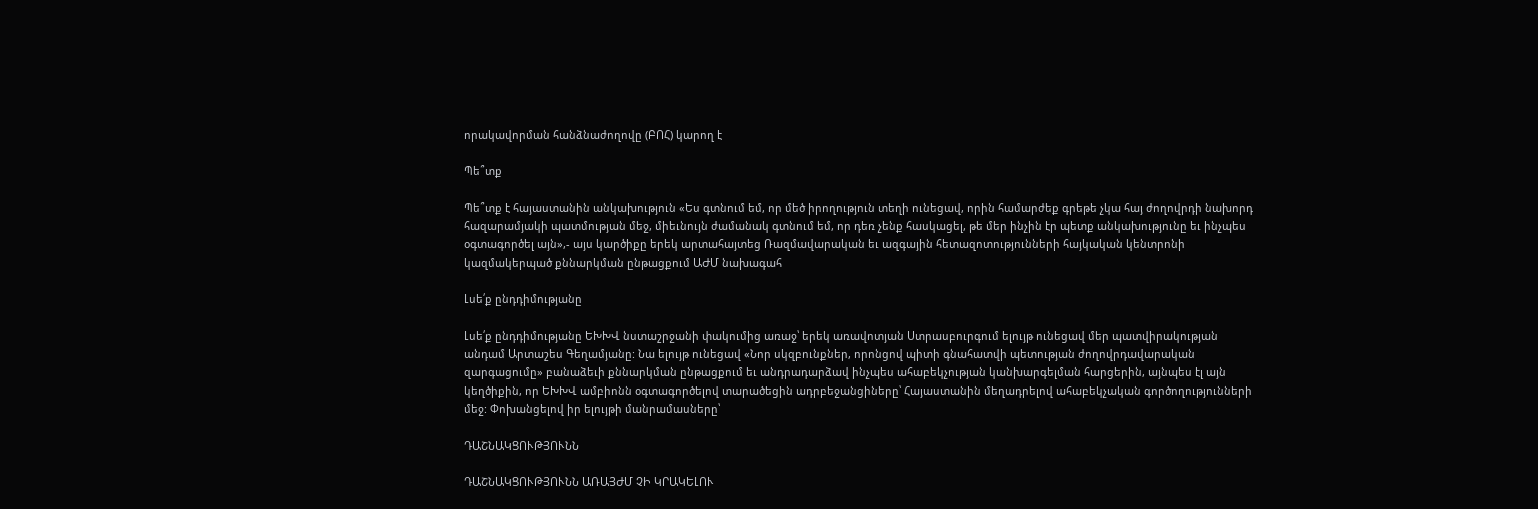որակավորման հանձնաժողովը (ԲՈՀ) կարող է

Պե՞տք

Պե՞տք է հայաստանին անկախություն «Ես գտնում եմ, որ մեծ իրողություն տեղի ունեցավ, որին համարժեք գրեթե չկա հայ ժողովրդի նախորդ հազարամյակի պատմության մեջ, միեւնույն ժամանակ գտնում եմ, որ դեռ չենք հասկացել, թե մեր ինչին էր պետք անկախությունը եւ ինչպես օգտագործել այն»,- այս կարծիքը երեկ արտահայտեց Ռազմավարական եւ ազգային հետազոտությունների հայկական կենտրոնի կազմակերպած քննարկման ընթացքում ԱԺՄ նախագահ

Լսե՛ք ընդդիմությանը

Լսե՛ք ընդդիմությանը ԵԽԽՎ նստաշրջանի փակումից առաջ՝ երեկ առավոտյան Ստրասբուրգում ելույթ ունեցավ մեր պատվիրակության անդամ Արտաշես Գեղամյանը: Նա ելույթ ունեցավ «Նոր սկզբունքներ, որոնցով պիտի գնահատվի պետության ժողովրդավարական զարգացումը» բանաձեւի քննարկման ընթացքում եւ անդրադարձավ ինչպես ահաբեկչության կանխարգելման հարցերին, այնպես էլ այն կեղծիքին, որ ԵԽԽՎ ամբիոնն օգտագործելով տարածեցին ադրբեջանցիները՝ Հայաստանին մեղադրելով ահաբեկչական գործողությունների մեջ: Փոխանցելով իր ելույթի մանրամասները՝

ԴԱՇՆԱԿՑՈՒԹՅՈՒՆՆ

ԴԱՇՆԱԿՑՈՒԹՅՈՒՆՆ ԱՌԱՅԺՄ ՉԻ ԿՐԱԿԵԼՈՒ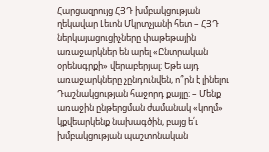Հարցազրույց ՀՅԴ խմբակցության ղեկավար Լեւոն Մկրտչյանի հետ – ՀՅԴ ներկայացուցիչները փաթեթային առաջարկներ են արել «Ընտրական օրենսգրքի» վերաբերյալ։ Եթե այդ առաջարկները չընդունվեն, ո՞րն է լինելու Դաշնակցության հաջորդ քայլը։ – Մենք առաջին ընթերցման ժամանակ «կողմ» կքվեարկենք նախագծին, բայց ե՛ւ խմբակցության պաշտոնական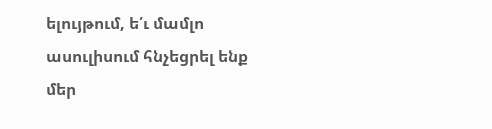ելույթում, ե՛ւ մամլո ասուլիսում հնչեցրել ենք մեր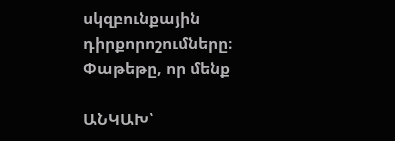սկզբունքային դիրքորոշումները։ Փաթեթը, որ մենք

ԱՆԿԱԽ՝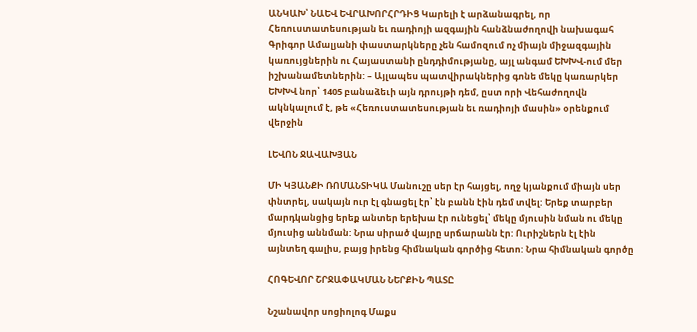ԱՆԿԱԽ՝ ՆԱԵՎ ԵՎՐԱԽՈՐՀՐԴԻՑ Կարելի է արձանագրել, որ Հեռուստատեսության եւ ռադիոյի ազգային հանձնաժողովի նախագահ Գրիգոր Ամալյանի փաստարկները չեն համոզում ոչ միայն միջազգային կառույցներին ու Հայաստանի ընդդիմությանը, այլ անգամ ԵԽԽՎ-ում մեր իշխանամետներին: – Այլապես պատվիրակներից գոնե մեկը կառարկեր ԵԽԽՎ նոր՝ 1405 բանաձեւի այն դրույթի դեմ, ըստ որի Վեհաժողովն ակնկալում է, թե «Հեռուստատեսության եւ ռադիոյի մասին» օրենքում վերջին

ԼԵՎՈՆ ՋԱՎԱԽՅԱՆ

ՄԻ ԿՅԱՆՔԻ ՌՈՄԱՆՏԻԿԱ Մանուշը սեր էր հայցել, ողջ կյանքում միայն սեր փնտրել, սակայն ուր էլ գնացել էր՝ էն բանն էին դեմ տվել: Երեք տարբեր մարդկանցից երեք անտեր երեխա էր ունեցել՝ մեկը մյուսին նման ու մեկը մյուսից աննման: Նրա սիրած վայրը սրճարանն էր: Ուրիշներն էլ էին այնտեղ գալիս, բայց իրենց հիմնական գործից հետո: Նրա հիմնական գործը

ՀՈԳԵՎՈՐ ՇՐՋԱՓԱԿՄԱՆ ՆԵՐՔԻՆ ՊԱՏԸ

Նշանավոր սոցիոլոգ Մաքս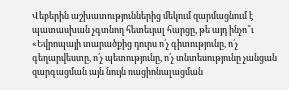Վեբերին աշխատություններից մեկում զարմացնում է պատասխան չգտնող հետեւյալ հարցը, թե այդ ինչո՞ւ «Եվրոպայի տարածքից դուրս ո՛չ գիտությունը, ո՛չ գեղարվեստը, ո՛չ պետությունը, ո՛չ տնտեսությունը չանցան զարգացման այն նույն ռացիոնալացման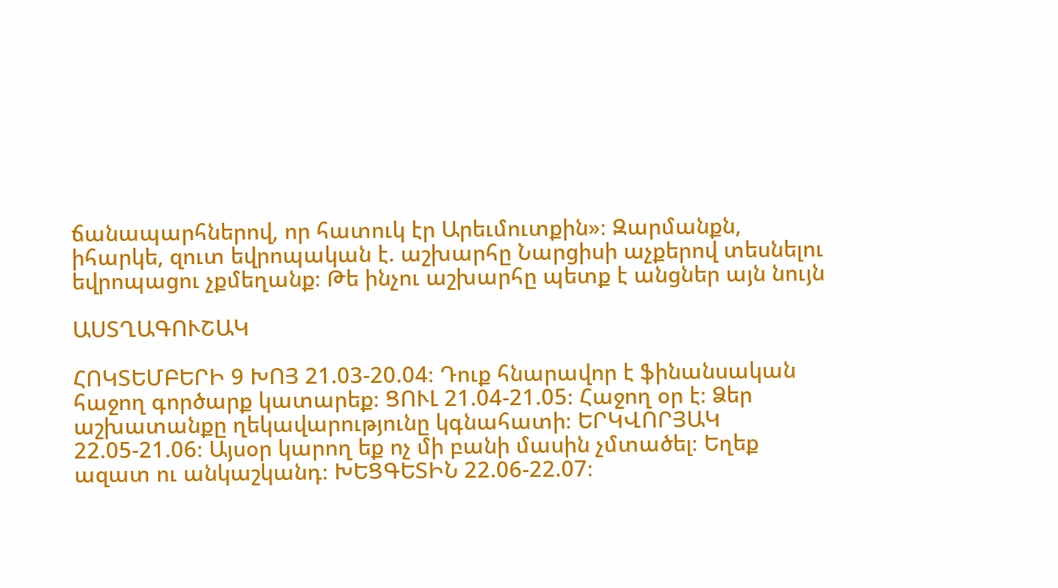ճանապարհներով, որ հատուկ էր Արեւմուտքին»։ Զարմանքն, իհարկե, զուտ եվրոպական է. աշխարհը Նարցիսի աչքերով տեսնելու եվրոպացու չքմեղանք։ Թե ինչու աշխարհը պետք է անցներ այն նույն

ԱՍՏՂԱԳՈՒՇԱԿ

ՀՈԿՏԵՄԲԵՐԻ 9 ԽՈՅ 21.03-20.04։ Դուք հնարավոր է ֆինանսական հաջող գործարք կատարեք։ ՑՈՒԼ 21.04-21.05։ Հաջող օր է։ Ձեր աշխատանքը ղեկավարությունը կգնահատի։ ԵՐԿՎՈՐՅԱԿ 22.05-21.06։ Այսօր կարող եք ոչ մի բանի մասին չմտածել։ Եղեք ազատ ու անկաշկանդ։ ԽԵՑԳԵՏԻՆ 22.06-22.07։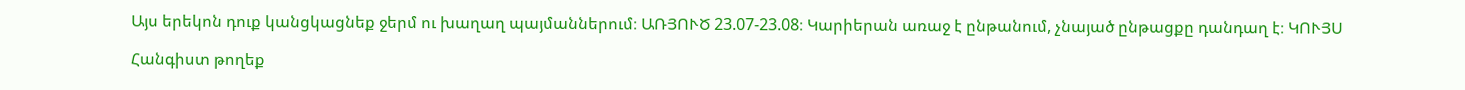Այս երեկոն դուք կանցկացնեք ջերմ ու խաղաղ պայմաններում։ ԱՌՅՈՒԾ 23.07-23.08։ Կարիերան առաջ է ընթանում, չնայած ընթացքը դանդաղ է։ ԿՈՒՅՍ

Հանգիստ թողեք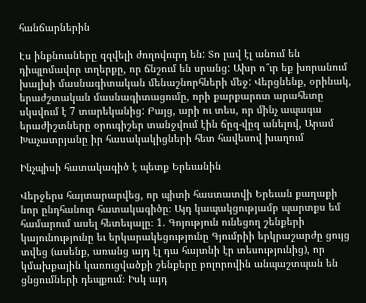հանճարներին

Էս ինքնուսները զզվելի ժողովուրդ են: Տո լավ էլ անում են դիպլոմավոր տղերքը, որ ճնշում են սրանց: Ախր ո՞ւր եք խորանում խալխի մասնագիտական մենաշնորհների մեջ: Վերցնենք, օրինակ, երաժշտական մասնագիտացումը, որի քարքարոտ արահետը սկսվում է 7 տարեկանից: Բայց, արի ու տես, որ մինչ ապագա երաժիշտները օրուգիշեր տանջվում էին ճըզ-վըզ անելով, Արամ Խաչատրյանը իր հասակակիցների հետ հավեսով խաղում

Ինչպիսի հատակագիծ է պետք Երեւանին

Վերջերս հայտարարվեց, որ պիտի հաստատվի Երեւան քաղաքի նոր ընդհանուր հատակագիծը։ Այդ կապակցությամբ պարտքս եմ համարում ասել հետեւյալը։ 1. Գոյություն ունեցող շենքերի կայունությունը եւ երկարակեցությունը Գյումրիի երկրաշարժը ցույց տվեց (ասենք, առանց այդ էլ դա հայտնի էր տեսությունից), որ կմախքային կառուցվածքի շենքերը բոլորովին անպաշտպան են ցնցումների դեպքում։ Իսկ այդ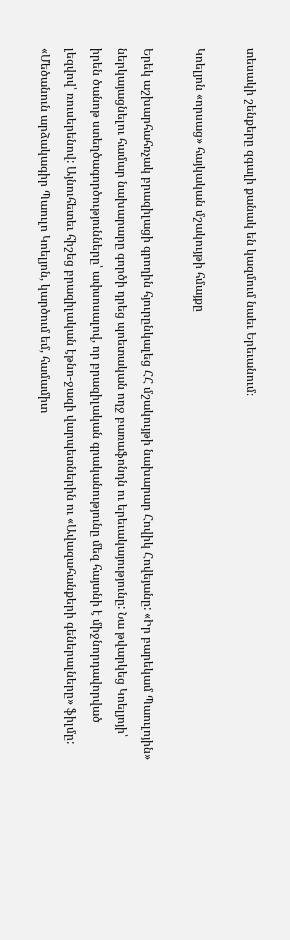տեսակի շենքերը զգալի քանակ են կազմում նաեւ Երեւանում։

Կոելյոն «որսաց» հայկական մշակույթի հմայքը

Երեկ աշխարհահռչակ բրազիլացի գրողին հյուրընկալեց ՀՀ մշակույթի նախարար Հովիկ Հովեյանը: «Իր բարեկամ Պաուլոյին» ներկայացնելու համար նախարարը գործի դրեց պոետական ողջ բառաֆոնդն ու երեւակայությունը: Նա թվարկեց Կոելյոյի՝ իրեն ծանոթ ստեղծագործությունները՝ ափսոսալով, որ բրազիլական գրականությունը մեզ հայտնի է միջնորդավորված լեզվով՝ ռուսերենով: Այնուհետեւ հիշեց բրազիլական էթնո-ջազի վարպետներին ու «Ավազահանքերի գեներալները» ֆիլմը: «Մեծանուն արձակագիր Պաուլո Կոելյոն, կարծում եմ, համամիտ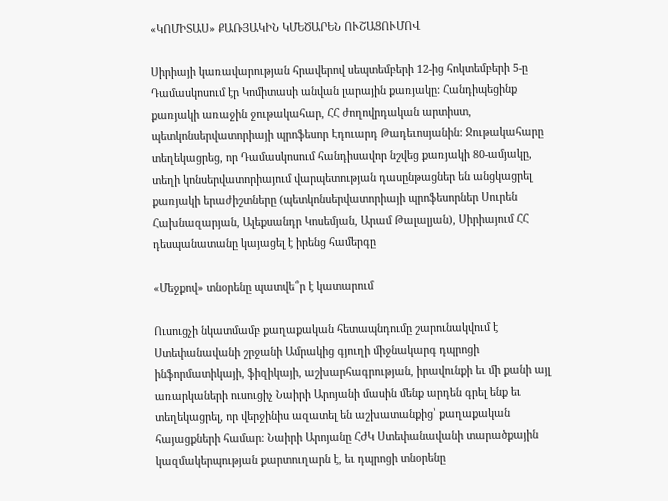«ԿՈՄԻՏԱՍ» ՔԱՌՅԱԿԻՆ ԿՄԵԾԱՐԵՆ ՈՒՇԱՑՈՒՄՈՎ

Սիրիայի կառավարության հրավերով սեպտեմբերի 12-ից հոկտեմբերի 5-ը Դամասկոսում էր Կոմիտասի անվան լարային քառյակը: Հանդիպեցինք քառյակի առաջին ջութակահար, ՀՀ ժողովրդական արտիստ, պետկոնսերվատորիայի պրոֆեսոր Էդուարդ Թադեւոսյանին: Ջութակահարը տեղեկացրեց, որ Դամասկոսում հանդիսավոր նշվեց քառյակի 80-ամյակը, տեղի կոնսերվատորիայում վարպետության դասընթացներ են անցկացրել քառյակի երաժիշտները (պետկոնսերվատորիայի պրոֆեսորներ Սուրեն Հախնազարյան, Ալեքսանդր Կոսեմյան, Արամ Թալալյան), Սիրիայում ՀՀ դեսպանատանը կայացել է իրենց համերգը

«Մեջքով» տնօրենը պատվե՞ր է կատարում

Ուսուցչի նկատմամբ քաղաքական հետապնդումը շարունակվում է Ստեփանավանի շրջանի Ամրակից գյուղի միջնակարգ դպրոցի ինֆորմատիկայի, ֆիզիկայի, աշխարհագրության, իրավունքի եւ մի քանի այլ առարկաների ուսուցիչ Նաիրի Արոյանի մասին մենք արդեն գրել ենք եւ տեղեկացրել, որ վերջինիս ազատել են աշխատանքից՝ քաղաքական հայացքների համար։ Նաիրի Արոյանը ՀԺԿ Ստեփանավանի տարածքային կազմակերպության քարտուղարն է, եւ դպրոցի տնօրենը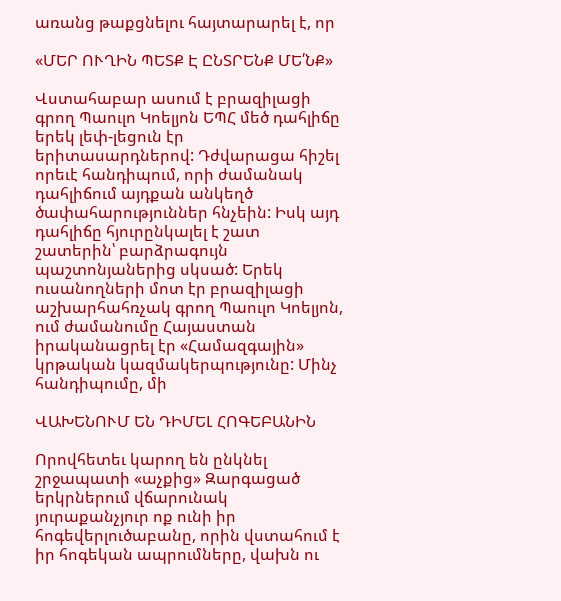առանց թաքցնելու հայտարարել է, որ

«ՄԵՐ ՈՒՂԻՆ ՊԵՏՔ Է ԸՆՏՐԵՆՔ ՄԵ՛ՆՔ»

Վստահաբար ասում է բրազիլացի գրող Պաուլո Կոելյոն ԵՊՀ մեծ դահլիճը երեկ լեփ-լեցուն էր երիտասարդներով: Դժվարացա հիշել որեւէ հանդիպում, որի ժամանակ դահլիճում այդքան անկեղծ ծափահարություններ հնչեին: Իսկ այդ դահլիճը հյուրընկալել է շատ շատերին՝ բարձրագույն պաշտոնյաներից սկսած: Երեկ ուսանողների մոտ էր բրազիլացի աշխարհահռչակ գրող Պաուլո Կոելյոն, ում ժամանումը Հայաստան իրականացրել էր «Համազգային» կրթական կազմակերպությունը: Մինչ հանդիպումը, մի

ՎԱԽԵՆՈՒՄ ԵՆ ԴԻՄԵԼ ՀՈԳԵԲԱՆԻՆ

Որովհետեւ կարող են ընկնել շրջապատի «աչքից» Զարգացած երկրներում վճարունակ յուրաքանչյուր ոք ունի իր հոգեվերլուծաբանը, որին վստահում է իր հոգեկան ապրումները, վախն ու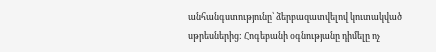անհանգստությունը՝ ձերբազատվելով կուտակված սթրեսներից: Հոգեբանի օգնությանը դիմելը ոչ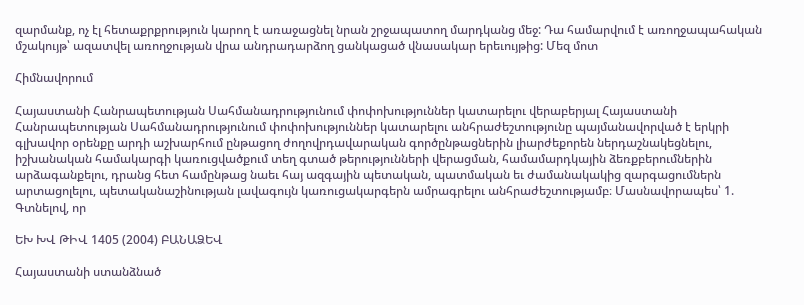զարմանք, ոչ էլ հետաքրքրություն կարող է առաջացնել նրան շրջապատող մարդկանց մեջ: Դա համարվում է առողջապահական մշակույթ՝ ազատվել առողջության վրա անդրադարձող ցանկացած վնասակար երեւույթից: Մեզ մոտ

Հիմնավորում

Հայաստանի Հանրապետության Սահմանադրությունում փոփոխություններ կատարելու վերաբերյալ Հայաստանի Հանրապետության Սահմանադրությունում փոփոխություններ կատարելու անհրաժեշտությունը պայմանավորված է երկրի գլխավոր օրենքը արդի աշխարհում ընթացող ժողովրդավարական գործընթացներին լիարժեքորեն ներդաշնակեցնելու, իշխանական համակարգի կառուցվածքում տեղ գտած թերությունների վերացման, համամարդկային ձեռքբերումներին արձագանքելու, դրանց հետ համընթաց նաեւ հայ ազգային պետական, պատմական եւ ժամանակակից զարգացումներն արտացոլելու, պետականաշինության լավագույն կառուցակարգերն ամրագրելու անհրաժեշտությամբ։ Մասնավորապես՝ 1. Գտնելով, որ

ԵԽ ԽՎ ԹԻՎ 1405 (2004) ԲԱՆԱՁԵՎ

Հայաստանի ստանձնած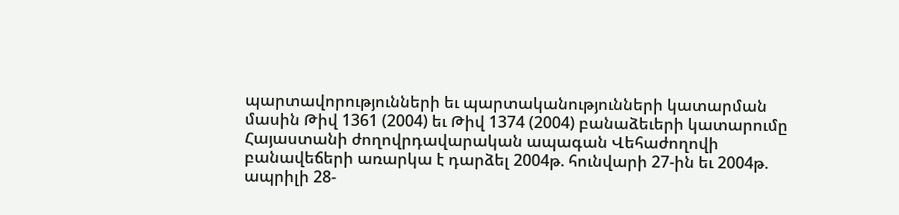պարտավորությունների եւ պարտականությունների կատարման մասին Թիվ 1361 (2004) եւ Թիվ 1374 (2004) բանաձեւերի կատարումը Հայաստանի ժողովրդավարական ապագան Վեհաժողովի բանավեճերի առարկա է դարձել 2004թ. հունվարի 27-ին եւ 2004թ. ապրիլի 28-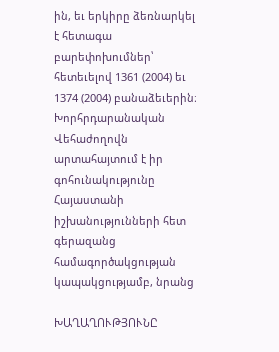ին, եւ երկիրը ձեռնարկել է հետագա բարեփոխումներ՝ հետեւելով 1361 (2004) եւ 1374 (2004) բանաձեւերին։ Խորհրդարանական Վեհաժողովն արտահայտում է իր գոհունակությունը Հայաստանի իշխանությունների հետ գերազանց համագործակցության կապակցությամբ, նրանց

ԽԱՂԱՂՈՒԹՅՈՒՆԸ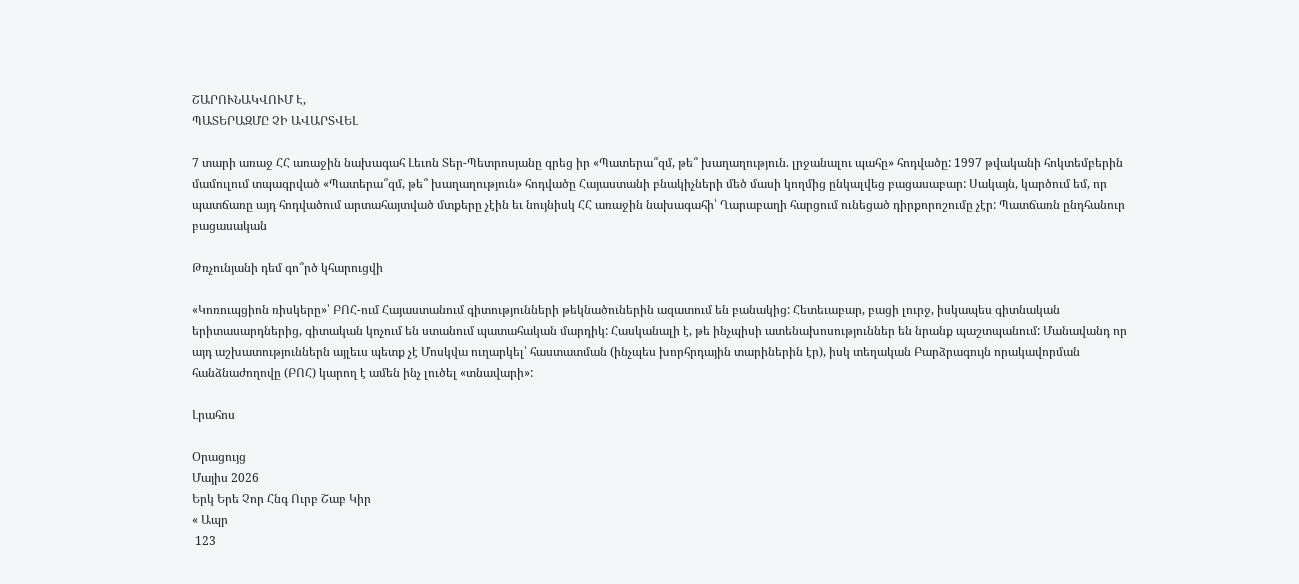ՇԱՐՈՒՆԱԿՎՈՒՄ Է,
ՊԱՏԵՐԱԶՄԸ ՉԻ ԱՎԱՐՏՎԵԼ

7 տարի առաջ ՀՀ առաջին նախագահ Լեւոն Տեր-Պետրոսյանը գրեց իր «Պատերա՞զմ, թե՞ խաղաղություն. լրջանալու պահը» հոդվածը: 1997 թվականի հոկտեմբերին մամուլում տպագրված «Պատերա՞զմ, թե՞ խաղաղություն» հոդվածը Հայաստանի բնակիչների մեծ մասի կողմից ընկալվեց բացասաբար: Սակայն, կարծում եմ, որ պատճառը այդ հոդվածում արտահայտված մտքերը չէին եւ նույնիսկ ՀՀ առաջին նախագահի՝ Ղարաբաղի հարցում ունեցած դիրքորոշումը չէր: Պատճառն ընդհանուր բացասական

Թռչունյանի դեմ գո՞րծ կհարուցվի

«Կոռուպցիոն ռիսկերը»՝ ԲՈՀ-ում Հայաստանում գիտությունների թեկնածուներին ազատում են բանակից: Հետեւաբար, բացի լուրջ, իսկապես գիտնական երիտասարդներից, գիտական կոչում են ստանում պատահական մարդիկ: Հասկանալի է, թե ինչպիսի ատենախոսություններ են նրանք պաշտպանում: Մանավանդ որ այդ աշխատություններն այլեւս պետք չէ Մոսկվա ուղարկել՝ հաստատման (ինչպես խորհրդային տարիներին էր), իսկ տեղական Բարձրագույն որակավորման հանձնաժողովը (ԲՈՀ) կարող է ամեն ինչ լուծել «տնավարի»:

Լրահոս

Օրացույց
Մայիս 2026
Երկ Երե Չոր Հնգ Ուրբ Շաբ Կիր
« Ապր
 123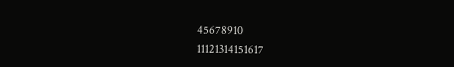45678910
11121314151617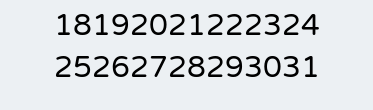18192021222324
25262728293031